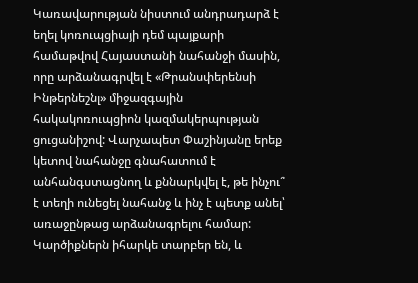Կառավարության նիստում անդրադարձ է եղել կոռուպցիայի դեմ պայքարի համաթվով Հայաստանի նահանջի մասին, որը արձանագրվել է «Թրանսփերենսի Ինթերնեշնլ» միջազգային հակակոռուպցիոն կազմակերպության ցուցանիշով: Վարչապետ Փաշինյանը երեք կետով նահանջը գնահատում է անհանգստացնող և քննարկվել է, թե ինչու՞ է տեղի ունեցել նահանջ և ինչ է պետք անել՝ առաջընթաց արձանագրելու համար: Կարծիքներն իհարկե տարբեր են, և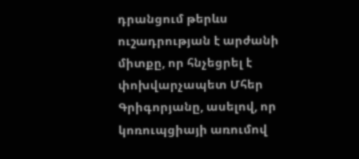դրանցում թերևս ուշադրության է արժանի միտքը, որ հնչեցրել է փոխվարչապետ Մհեր Գրիգորյանը, ասելով, որ կոռուպցիայի առումով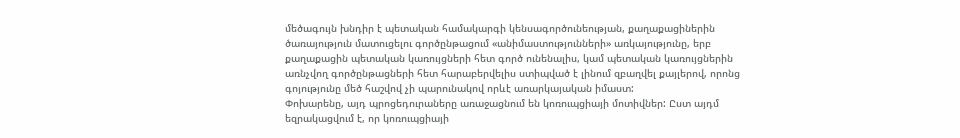մեծագույն խնդիր է պետական համակարգի կենսագործունեության, քաղաքացիներին ծառայություն մատուցելու գործընթացում «անիմաստությունների» առկայությունը, երբ քաղաքացին պետական կառույցների հետ գործ ունենալիս, կամ պետական կառույցներին առնչվող գործընթացների հետ հարաբերվելիս ստիպված է լինում զբաղվել քայլերով, որոնց գոյությունը մեծ հաշվով չի պարունակով որևէ առարկայական իմաստ:
Փոխարենը, այդ պրոցեդուրաները առաջացնում են կոռուպցիայի մոտիվներ: Ըստ այդմ եզրակացվում է, որ կոռուպցիայի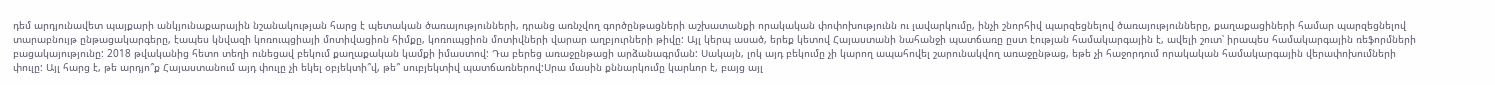դեմ արդյունավետ պայքարի անկյունաքարային նշանակության հարց է պետական ծառայությունների, դրանց առնչվող գործընթացների աշխատանքի որակական փոփոխությունն ու լավարկումը, ինչի շնորհիվ պարզեցնելով ծառայությունները, քաղաքացիների համար պարզեցնելով տարաբնույթ ընթացակարգերը, էապես կնվազի կոռուպցիայի մոտիվացիոն հիմքը, կոռուպցիոն մոտիվների վարար աղբյուրների թիվը: Այլ կերպ ասած, երեք կետով Հայաստանի նահանջի պատճառը ըստ էության համակարգային է, ավելի շուտ՝ իրապես համակարգային ռեֆորմների բացակայությունը: 2018 թվականից հետո տեղի ունեցավ բեկում քաղաքական կամքի իմաստով: Դա բերեց առաջընթացի արձանագրման: Սակայն, լոկ այդ բեկումը չի կարող ապահովել շարունակվող առաջընթաց, եթե չի հաջորդում որակական համակարգային վերափոխումների փուլը: Այլ հարց է, թե արդյո՞ք Հայաստանում այդ փուլը չի եկել օբյեկտի՞վ, թե՞ սուբյեկտիվ պատճառներով:Սրա մասին քննարկումը կարևոր է, բայց այլ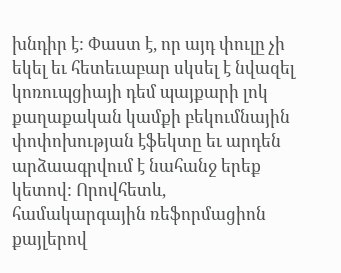խնդիր է: Փաստ է, որ այդ փուլը չի եկել եւ հետեւաբար սկսել է նվազել կոռուպցիայի դեմ պայքարի լոկ քաղաքական կամքի բեկումնային փոփոխության էֆեկտը եւ արդեն արձաագրվում է նահանջ երեք կետով: Որովհետև, համակարգային ռեֆորմացիոն քայլերով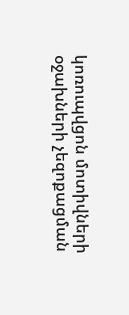կոռուպվցոն մոտիվների օջախների չեզոքացման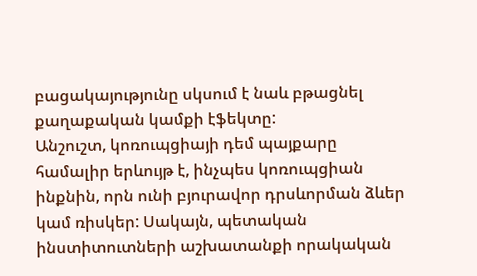բացակայությունը սկսում է նաև բթացնել քաղաքական կամքի էֆեկտը:
Անշուշտ, կոռուպցիայի դեմ պայքարը համալիր երևույթ է, ինչպես կոռուպցիան ինքնին, որն ունի բյուրավոր դրսևորման ձևեր կամ ռիսկեր: Սակայն, պետական ինստիտուտների աշխատանքի որակական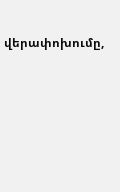վերափոխումը,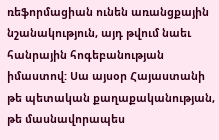ռեֆորմացիան ունեն առանցքային նշանակություն, այդ թվում նաեւ հանրային հոգեբանության իմաստով: Սա այսօր Հայաստանի թե պետական քաղաքականության, թե մասնավորապես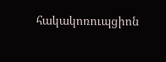հակակոռուպցիոն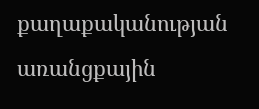քաղաքականության առանցքային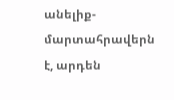անելիք-մարտահրավերն է, արդեն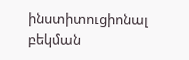ինստիտուցիոնալ բեկման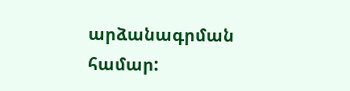արձանագրման համար: